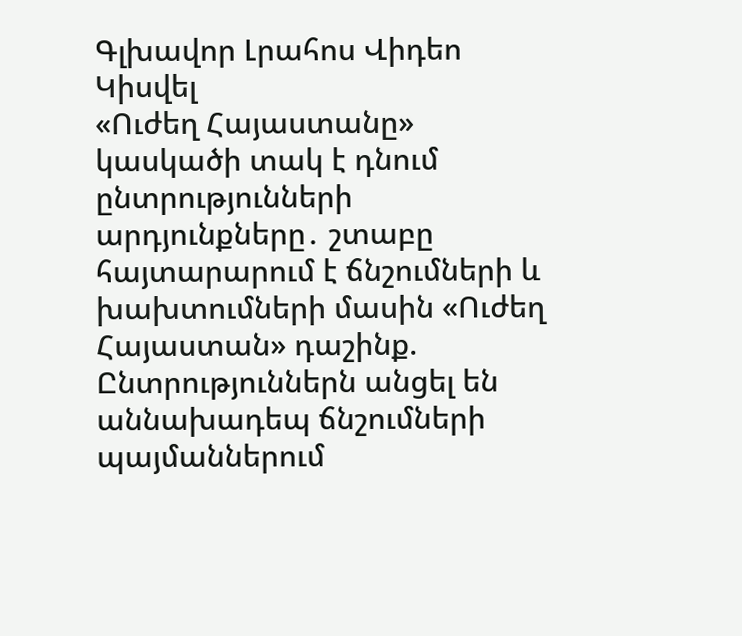Գլխավոր Լրահոս Վիդեո Կիսվել
«Ուժեղ Հայաստանը» կասկածի տակ է դնում ընտրությունների արդյունքները․ շտաբը հայտարարում է ճնշումների և խախտումների մասին «Ուժեղ Հայաստան» դաշինք. Ընտրություններն անցել են աննախադեպ ճնշումների պայմաններում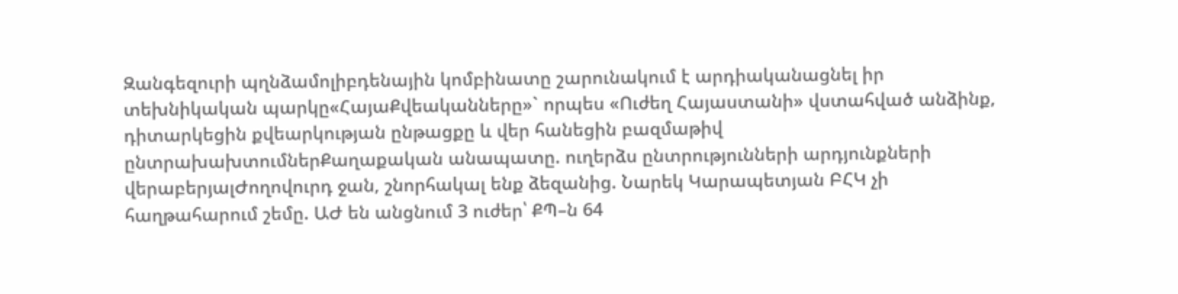Զանգեզուրի պղնձամոլիբդենային կոմբինատը շարունակում է արդիականացնել իր տեխնիկական պարկը«ՀայաՔվեականները»` որպես «Ուժեղ Հայաստանի» վստահված անձինք, դիտարկեցին քվեարկության ընթացքը և վեր հանեցին բազմաթիվ ընտրախախտումներՔաղաքական անապատը. ուղերձս ընտրությունների արդյունքների վերաբերյալԺողովուրդ ջան, շնորհակալ ենք ձեզանից. Նարեկ Կարապետյան ԲՀԿ չի հաղթահարում շեմը. ԱԺ են անցնում 3 ուժեր՝ ՔՊ–ն 64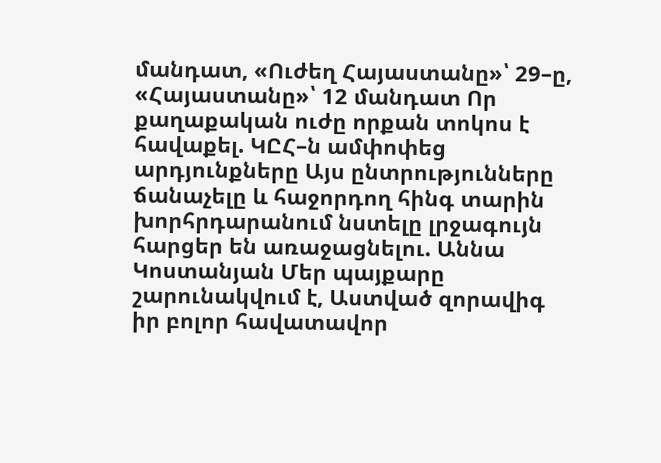մանդատ, «Ուժեղ Հայաստանը»՝ 29–ը, «Հայաստանը»՝ 12 մանդատ Որ քաղաքական ուժը որքան տոկոս է հավաքել. ԿԸՀ–ն ամփոփեց արդյունքները Այս ընտրությունները ճանաչելը և հաջորդող հինգ տարին խորհրդարանում նստելը լրջագույն հարցեր են առաջացնելու. Աննա Կոստանյան Մեր պայքարը շարունակվում է, Աստված զորավիգ իր բոլոր հավատավոր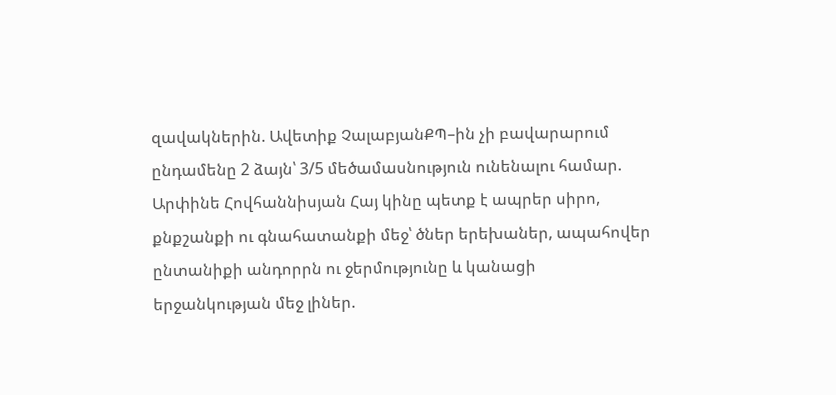զավակներին. Ավետիք ՉալաբյանՔՊ–ին չի բավարարում ընդամենը 2 ձայն՝ 3/5 մեծամասնություն ունենալու համար. Արփինե Հովհաննիսյան Հայ կինը պետք է ապրեր սիրո, քնքշանքի ու գնահատանքի մեջ՝ ծներ երեխաներ, ապահովեր ընտանիքի անդորրն ու ջերմությունը և կանացի երջանկության մեջ լիներ.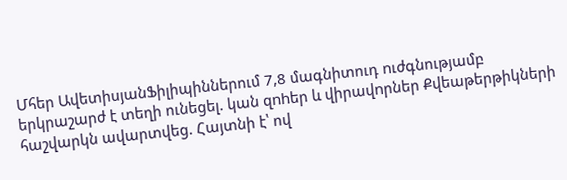Մհեր ԱվետիսյանՖիլիպիններում 7,8 մագնիտուդ nւժգնությամբ երկրաշարժ է տեղի ունեցել. կան զnhեր և վիրավnրներ Քվեաթերթիկների հաշվարկն ավարտվեց. Հայտնի է՝ ով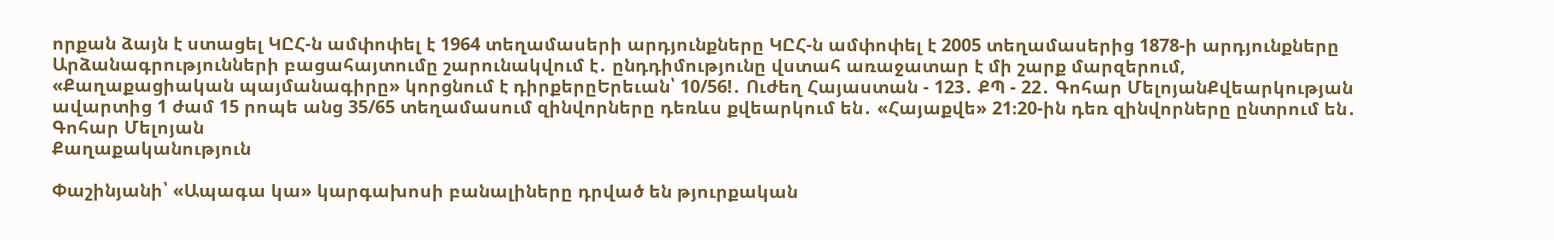որքան ձայն է ստացել ԿԸՀ-ն ամփոփել է 1964 տեղամասերի արդյունքները ԿԸՀ-ն ամփոփել է 2005 տեղամասերից 1878-ի արդյունքները Արձանագրությունների բացահայտումը շարունակվում է․ ընդդիմությունը վստահ առաջատար է մի շարք մարզերում, «Քաղաքացիական պայմանագիրը» կորցնում է դիրքերըԵրեւան՝ 10/56!․ Ուժեղ Հայաստան - 123․ ՔՊ - 22․ Գոհար ՄելոյանՔվեարկության ավարտից 1 ժամ 15 րոպե անց 35/65 տեղամասում զինվորները դեռևս քվեարկում են․ «Հայաքվե» 21։20-ին դեռ զինվորները ընտրում են․ Գոհար Մելոյան
Քաղաքականություն

Փաշինյանի՝ «Ապագա կա» կարգախոսի բանալիները դրված են թյուրքական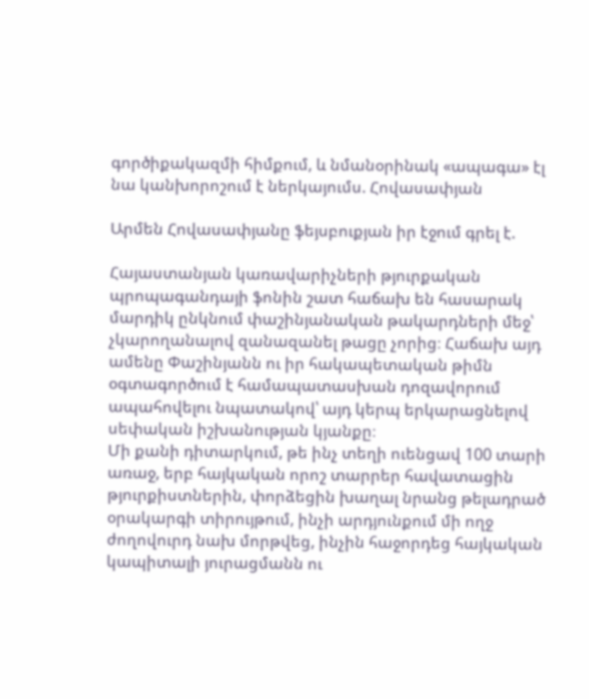գործիքակազմի հիմքում, և նմանօրինակ «ապագա» էլ նա կանխորոշում է ներկայումս. Հովասափյան

Արմեն Հովասափյանը ֆեյսբուքյան իր էջում գրել է.

Հայաստանյան կառավարիչների թյուրքական պրոպագանդայի ֆոնին շատ հաճախ են հասարակ մարդիկ ընկնում փաշինյանական թակարդների մեջ՝ չկարողանալով զանազանել թացը չորից։ Հաճախ այդ ամենը Փաշինյանն ու իր հակապետական թիմն օգտագործում է համապատասխան դոզավորում ապահովելու նպատակով՝ այդ կերպ երկարացնելով սեփական իշխանության կյանքը։
Մի քանի դիտարկում, թե ինչ տեղի ուենցավ 100 տարի առաջ, երբ հայկական որոշ տարրեր հավատացին թյուրքիստներին, փորձեցին խաղալ նրանց թելադրած օրակարգի տիրույթում, ինչի արդյունքում մի ողջ ժողովուրդ նախ մորթվեց, ինչին հաջորդեց հայկական կապիտալի յուրացմանն ու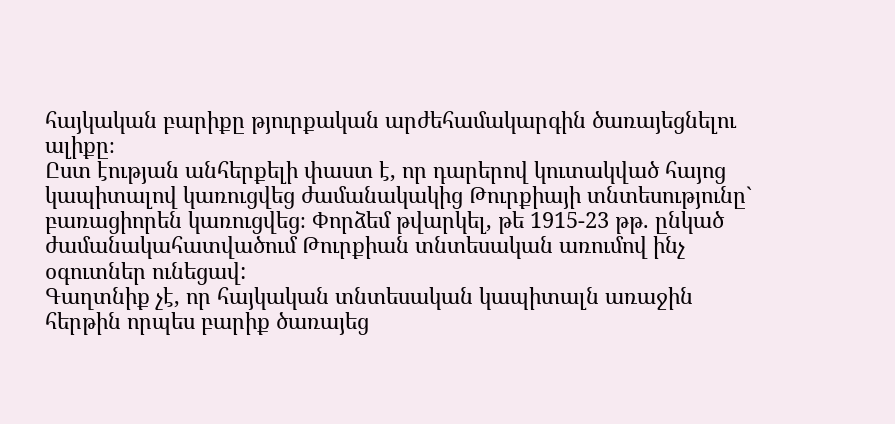հայկական բարիքը թյուրքական արժեհամակարգին ծառայեցնելու ալիքը։
Ըստ էության անհերքելի փաստ է, որ դարերով կուտակված հայոց կապիտալով կառուցվեց ժամանակակից Թուրքիայի տնտեսությունը` բառացիորեն կառուցվեց։ Փորձեմ թվարկել, թե 1915-23 թթ. ընկած ժամանակահատվածում Թուրքիան տնտեսական առումով ինչ օգուտներ ունեցավ:
Գաղտնիք չէ, որ հայկական տնտեսական կապիտալն առաջին հերթին որպես բարիք ծառայեց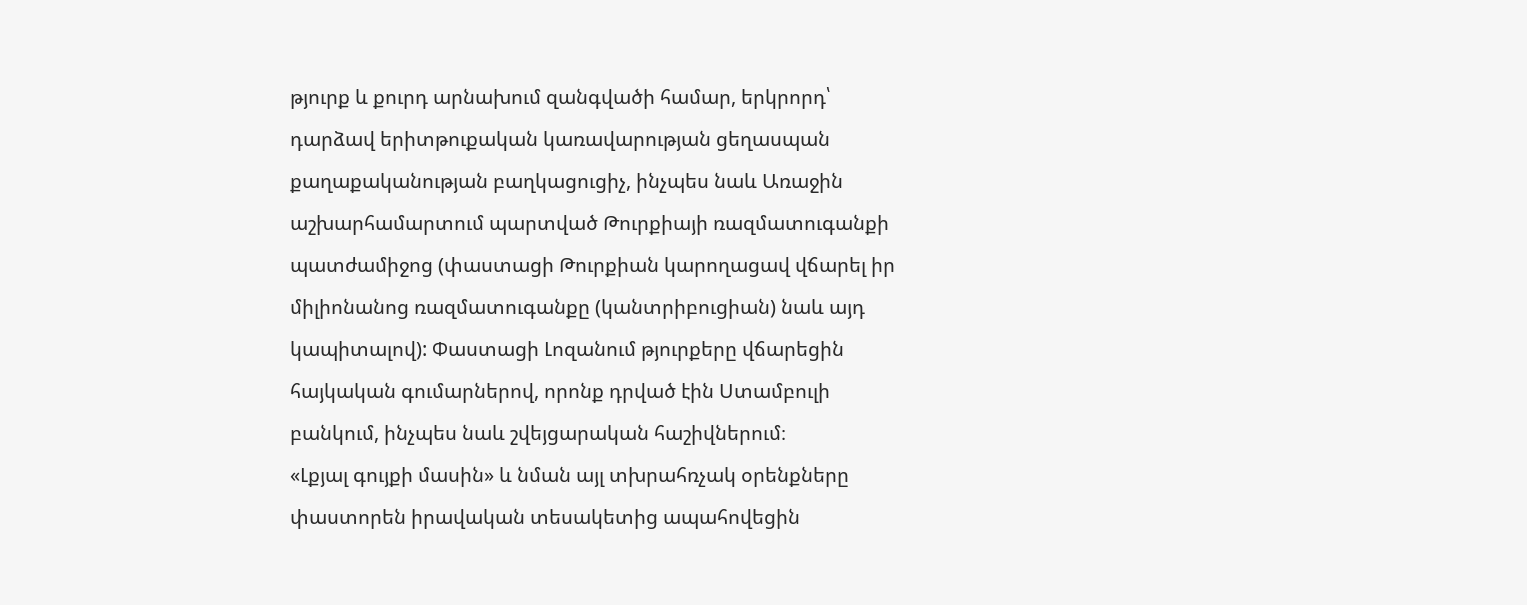թյուրք և քուրդ արնախում զանգվածի համար, երկրորդ՝ դարձավ երիտթուքական կառավարության ցեղասպան քաղաքականության բաղկացուցիչ, ինչպես նաև Առաջին աշխարհամարտում պարտված Թուրքիայի ռազմատուգանքի պատժամիջոց (փաստացի Թուրքիան կարողացավ վճարել իր միլիոնանոց ռազմատուգանքը (կանտրիբուցիան) նաև այդ կապիտալով): Փաստացի Լոզանում թյուրքերը վճարեցին հայկական գումարներով, որոնք դրված էին Ստամբուլի բանկում, ինչպես նաև շվեյցարական հաշիվներում։
«Լքյալ գույքի մասին» և նման այլ տխրահռչակ օրենքները փաստորեն իրավական տեսակետից ապահովեցին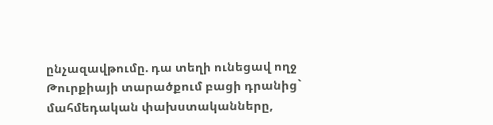ընչազավթումը. դա տեղի ունեցավ ողջ Թուրքիայի տարածքում բացի դրանից` մահմեդական փախստականները,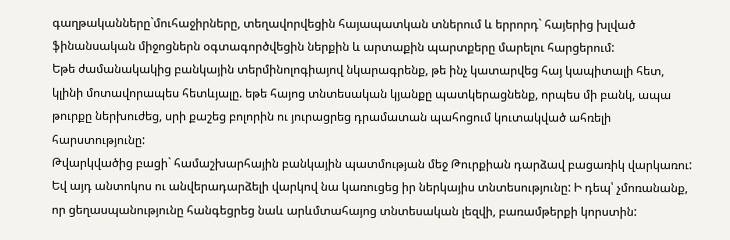գաղթականները`մուհաջիրները, տեղավորվեցին հայապատկան տներում և երրորդ` հայերից խլված ֆինանսական միջոցներն օգտագործվեցին ներքին և արտաքին պարտքերը մարելու հարցերում:
Եթե ժամանակակից բանկային տերմինոլոգիայով նկարագրենք, թե ինչ կատարվեց հայ կապիտալի հետ, կլինի մոտավորապես հետևյալը. եթե հայոց տնտեսական կյանքը պատկերացնենք, որպես մի բանկ, ապա թուրքը ներխուժեց, սրի քաշեց բոլորին ու յուրացրեց դրամատան պահոցում կուտակված ահռելի հարստությունը:
Թվարկվածից բացի` համաշխարհային բանկային պատմության մեջ Թուրքիան դարձավ բացառիկ վարկառու: Եվ այդ անտոկոս ու անվերադարձելի վարկով նա կառուցեց իր ներկայիս տնտեսությունը: Ի դեպ՝ չմոռանանք, որ ցեղասպանությունը հանգեցրեց նաև արևմտահայոց տնտեսական լեզվի, բառամթերքի կորստին: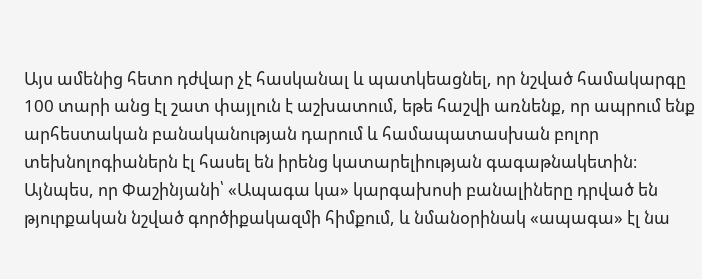Այս ամենից հետո դժվար չէ հասկանալ և պատկեացնել, որ նշված համակարգը 100 տարի անց էլ շատ փայլուն է աշխատում, եթե հաշվի առնենք, որ ապրում ենք արհեստական բանականության դարում և համապատասխան բոլոր տեխնոլոգիաներն էլ հասել են իրենց կատարելիության գագաթնակետին։ Այնպես, որ Փաշինյանի՝ «Ապագա կա» կարգախոսի բանալիները դրված են թյուրքական նշված գործիքակազմի հիմքում, և նմանօրինակ «ապագա» էլ նա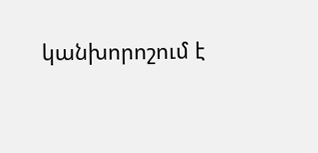կանխորոշում է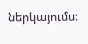ներկայումս։